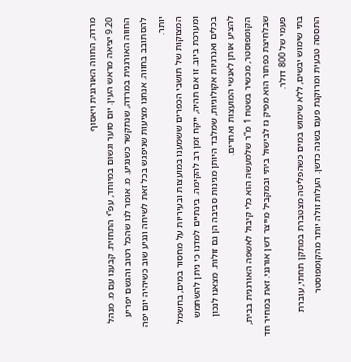מרדה, החווה האורגנית ויאסוף
9.20 יציאה מראש העין. יום סוער וגשום במיוחד, עפ”י התחזית. קבענו עם מ. מנהל החווה האורגנית במרדה, שנתקשר כשנגיע. מ. אומר לנו שהכל רטוב והגשם יפריע להסתובב בחווה. אנחנו מציעות שניפגש בכל זאת לשיחה ונגיע שוב כשיהיה יום יפה יותר.
המצוקות של תושבי הכפרים ששמענו במועצות ובעיריות על מחסור במים, בחשמל ומערכת ביוב. זו אם תהיה, ייקח זמן רב להקימה. בינתיים למדנו כי ניתן להשתמש בכלים ואנרגיות אקולוגיות, שמלבד היותן מגינות סביבה הן גם זולות. מצאנו לנכון להציע אותן לאנשי המועצות ואחרים.
הקומפוסטר, מכשיר בשטח 1 מ”ר שלמעשה הוא כלי קיבול לאשפה האורגנית בבית, שבלחיצת כפתור הוא מפיק גז לבישול ביתי ובמקביל מייצר דשן אורגני. זאת במחיר חד פעמי של 800 דולר.
בתי שימוש יבשים, ללא שימוש במים כשהפליטה מצטברת במתקן תחתי, עוברת התססה טבעית ומרוקנת פעם בשנה כדשן. העלות זולה יותר מהקומפוסטר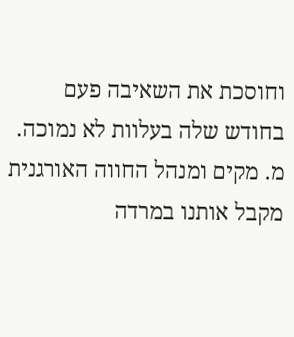וחוסכת את השאיבה פעם בחודש שלה בעלוות לא נמוכה.
מ. מקים ומנהל החווה האורגנית מקבל אותנו במרדה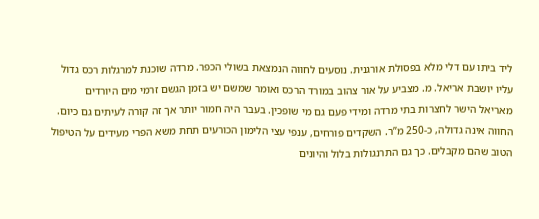ליד ביתו עם דלי מלא בפסולת אורגנית. נוסעים לחווה הנמצאת בשולי הכפר. מרדה שוכנת למרגלות רכס גדול עליו יושבת אריאל. מ. מצביע על אור צהוב במורד הרכס ואומר שמשם יש בזמן הגשם זרמי מים היורדים מאריאל הישר לחצרות בתי מרדה ומידי פעם גם מי שופכין. בעבר היה חמור יותר אך זה קורה לעיתים גם כיום.
החווה אינה גדולה, כ-250 מ”ר. השקדים פורחים, ענפי עצי הלימון הכורעים תחת משא הפרי מעידים על הטיפול הטוב שהם מקבלים. כך גם התרנגולות בלול והיונים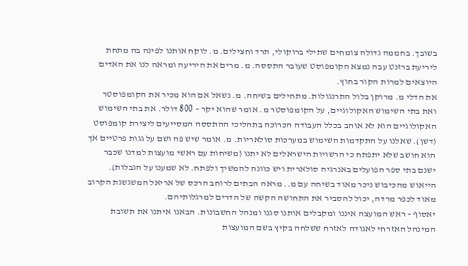בשובך. בחממה גדולה צומחים שתילי ברוקולי, תרד וחצילים. מ. לוקח אותנו לפינה בה מתחת ליריעת ברזנט עבה נמצא הקומפוסט שעובר התססה. מ. מרים את היריעה ומראה לנו את האדים היוצאים למרות הקור בחוץ.
את הדלי מ. מרוקן בלול התרנגולות. מתחילים בשיחה. מ. נשאל אם הוא מכיר את הקומפוסטר ואת בתי השימוש האקולוגיים, על הקומפוסטר מ. אומר שהוא יקר – 800 דולר. את בתי השימוש האקולוגיים הוא לא אוהב בכלל העבודה הכרוכה בתהליכי ההתססה המסייעים ליצירת קומפוסט (דשן). שאלנו על התקדמות השימוש במערכות סולאריות. מ. אומר שיש פה ושם על גגות פרטיים אך הוא חושב שלא יתפתח כי הרשויות הישראלים לא יתנו (משיחות עם ראשי מועצות למדנו שכבר ישנם בתי ספר הפועלים באנרגיה סולארית ויש כוונה להמשיך ולפתח. לא שמענו על הגבלות).
הייאוש מהכיבוש ניכר מאוד בשיחה עם מ.. מראה הבתים לרוחב הרכס של אריאל המשגשגת הקרוב מאוד לכפר מרדה, יכול להסביר את התחושה הקשה של הדרים למרגלותיהם.
יאסוף – ראש המועצה איננו ומקבלים אותנו סגנו ומנהל החשבונות. הבאנו איתנו את תשובת המינהל האזרחי לאגודה לאזרח ששלחה בקיץ בשם המועצות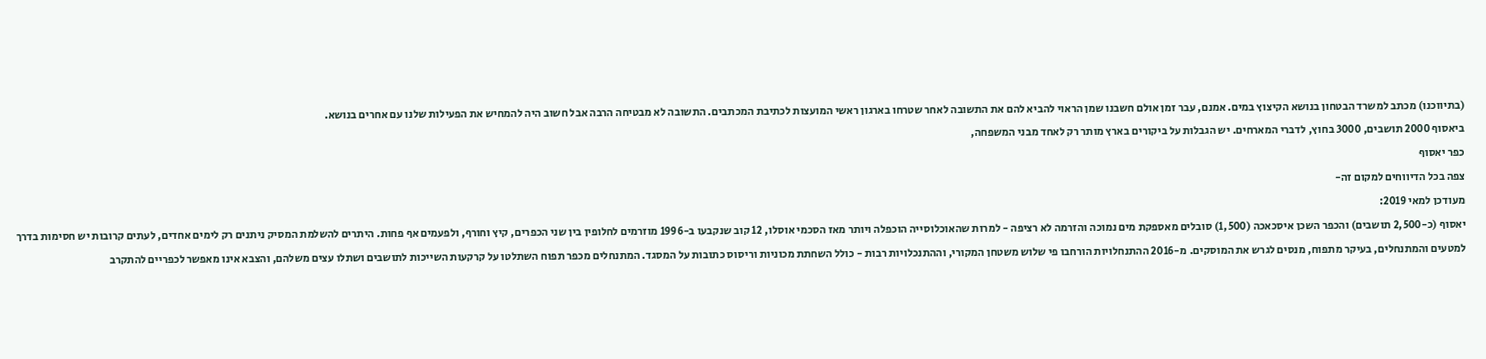(בתיווכנו) מכתב למשרד הבטחון בנושא הקיצוץ במים. אמנם, עבר זמן אולם חשבנו שמן הראוי להביא להם את התשובה לאחר שטרחו בארגון ראשי המועצות לכתיבת המכתבים. התשובה לא מבטיחה הרבה אבל חשוב היה להמחיש את הפעילות שלנו עם אחרים בנושא.
ביאסוף 2000 תושבים, 3000 בחוץ, לדברי המארחים. יש הגבלות על ביקורים בארץ מותר רק לאחד מבני המשפחה,
כפר יאסוף
צפה בכל הדיווחים למקום זה-
מעודכן למאי 2019:
יאסוף (כ-2,500 תושבים) והכפר השכן איסכאכה (1,500) סובלים מאספקת מים נמוכה והזרמה לא רציפה - למרות שהאוכלוסייה הוכפלה ויותר מאז הסכמי אוסלו, 12 קוב שנקבעו ב-1996 מוזרמים לחלופין בין שני הכפרים, קיץ וחורף, ולפעמים אף פחות. היתרים להשלמת המסיק ניתנים רק לימים אחדים, לעתים קרובות יש חסימות בדרך למטעים והמתנחלים, בעיקר מתפוח, מנסים לגרש את המוסקים. מ-2016 ההתנחלויות הורחבו פי שלוש משטחן המקורי, וההתנכלויות רבות - כולל השחתת מכוניות וריסוס כתובות על המסגד. המתנחלים מכפר תפוח השתלטו על קרקעות השייכות לתושבים ושתלו עצים משלהם, והצבא אינו מאפשר לכפריים להתקרב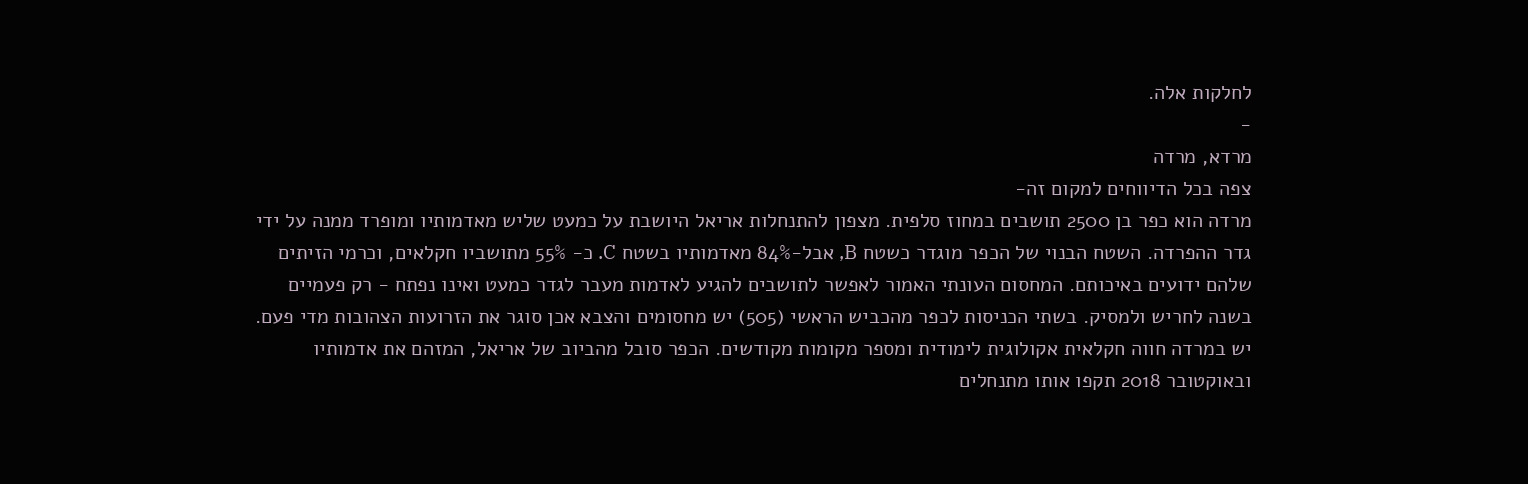לחלקות אלה.
-
מרדא, מרדה
צפה בכל הדיווחים למקום זה-
מרדה הוא כפר בן 2500 תושבים במחוז סלפית. מצפון להתנחלות אריאל היושבת על כמעט שליש מאדמותיו ומופרד ממנה על ידי גדר ההפרדה. השטח הבנוי של הכפר מוגדר כשטח B, אבל-84% מאדמותיו בשטח C. כ- 55% מתושביו חקלאים, וכרמי הזיתים שלהם ידועים באיכותם. המחסום העונתי האמור לאפשר לתושבים להגיע לאדמות מעבר לגדר כמעט ואינו נפתח - רק פעמיים בשנה לחריש ולמסיק. בשתי הכניסות לכפר מהכביש הראשי (505) יש מחסומים והצבא אכן סוגר את הזרועות הצהובות מדי פעם. יש במרדה חווה חקלאית אקולוגית לימודית ומספר מקומות מקודשים. הכפר סובל מהביוב של אריאל, המזהם את אדמותיו ובאוקטובר 2018 תקפו אותו מתנחלים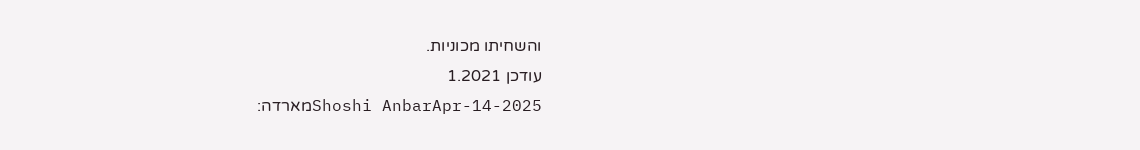והשחיתו מכוניות.
עודכן 1.2021
Shoshi AnbarApr-14-2025מארדה: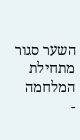השער סגור מתחילת המלחמה
-